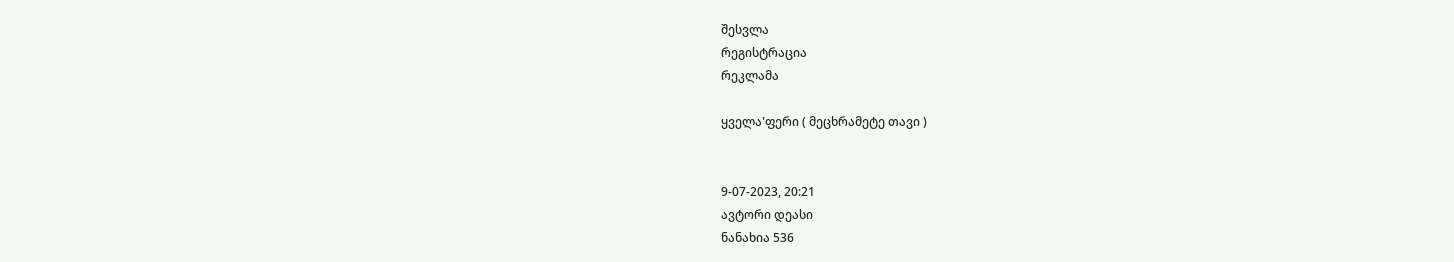შესვლა
რეგისტრაცია
რეკლამა

ყველა'ფერი ( მეცხრამეტე თავი )


9-07-2023, 20:21
ავტორი დეასი
ნანახია 536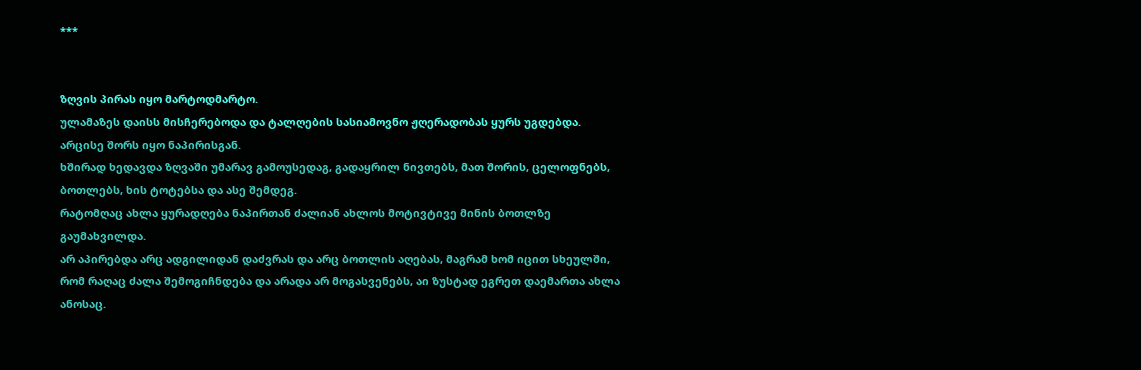***


ზღვის პირას იყო მარტოდმარტო.
ულამაზეს დაისს მისჩერებოდა და ტალღების სასიამოვნო ჟღერადობას ყურს უგდებდა.
არცისე შორს იყო ნაპირისგან.
ხშირად ხედავდა ზღვაში უმარავ გამოუსედაგ, გადაყრილ ნივთებს, მათ შორის, ცელოფნებს, ბოთლებს, ხის ტოტებსა და ასე შემდეგ.
რატომღაც ახლა ყურადღება ნაპირთან ძალიან ახლოს მოტივტივე მინის ბოთლზე გაუმახვილდა.
არ აპირებდა არც ადგილიდან დაძვრას და არც ბოთლის აღებას, მაგრამ ხომ იცით სხეულში, რომ რაღაც ძალა შემოგიჩნდება და არადა არ მოგასვენებს, აი ზუსტად ეგრეთ დაემართა ახლა ანოსაც.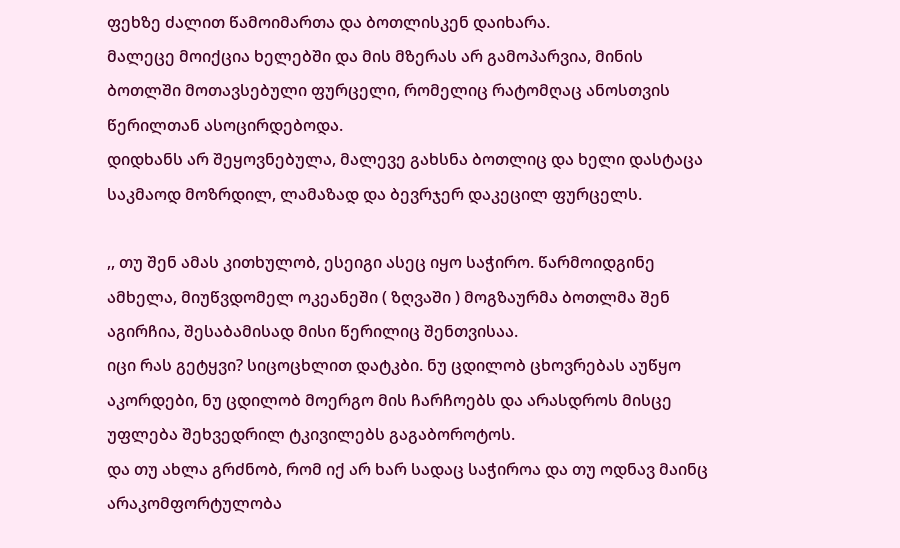ფეხზე ძალით წამოიმართა და ბოთლისკენ დაიხარა.
მალეცე მოიქცია ხელებში და მის მზერას არ გამოპარვია, მინის ბოთლში მოთავსებული ფურცელი, რომელიც რატომღაც ანოსთვის წერილთან ასოცირდებოდა.
დიდხანს არ შეყოვნებულა, მალევე გახსნა ბოთლიც და ხელი დასტაცა საკმაოდ მოზრდილ, ლამაზად და ბევრჯერ დაკეცილ ფურცელს.

,, თუ შენ ამას კითხულობ, ესეიგი ასეც იყო საჭირო. წარმოიდგინე ამხელა, მიუწვდომელ ოკეანეში ( ზღვაში ) მოგზაურმა ბოთლმა შენ აგირჩია, შესაბამისად მისი წერილიც შენთვისაა.
იცი რას გეტყვი? სიცოცხლით დატკბი. ნუ ცდილობ ცხოვრებას აუწყო აკორდები, ნუ ცდილობ მოერგო მის ჩარჩოებს და არასდროს მისცე უფლება შეხვედრილ ტკივილებს გაგაბოროტოს.
და თუ ახლა გრძნობ, რომ იქ არ ხარ სადაც საჭიროა და თუ ოდნავ მაინც არაკომფორტულობა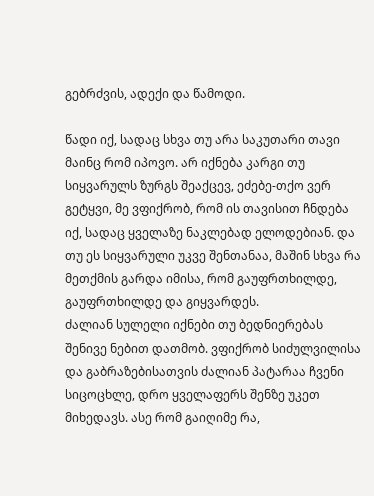გებრძვის, ადექი და წამოდი.

წადი იქ, სადაც სხვა თუ არა საკუთარი თავი მაინც რომ იპოვო. არ იქნება კარგი თუ სიყვარულს ზურგს შეაქცევ, ეძებე-თქო ვერ გეტყვი, მე ვფიქრობ, რომ ის თავისით ჩნდება იქ, სადაც ყველაზე ნაკლებად ელოდებიან. და თუ ეს სიყვარული უკვე შენთანაა, მაშინ სხვა რა მეთქმის გარდა იმისა, რომ გაუფრთხილდე, გაუფრთხილდე და გიყვარდეს.
ძალიან სულელი იქნები თუ ბედნიერებას შენივე ნებით დათმობ. ვფიქრობ სიძულვილისა და გაბრაზებისათვის ძალიან პატარაა ჩვენი სიცოცხლე, დრო ყველაფერს შენზე უკეთ მიხედავს. ასე რომ გაიღიმე რა,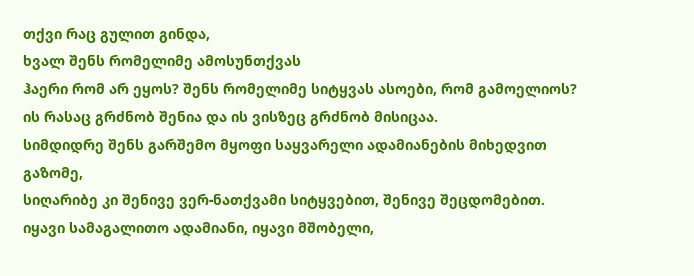თქვი რაც გულით გინდა,
ხვალ შენს რომელიმე ამოსუნთქვას
ჰაერი რომ არ ეყოს? შენს რომელიმე სიტყვას ასოები, რომ გამოელიოს?
ის რასაც გრძნობ შენია და ის ვისზეც გრძნობ მისიცაა.
სიმდიდრე შენს გარშემო მყოფი საყვარელი ადამიანების მიხედვით გაზომე,
სიღარიბე კი შენივე ვერ-ნათქვამი სიტყვებით, შენივე შეცდომებით. იყავი სამაგალითო ადამიანი, იყავი მშობელი,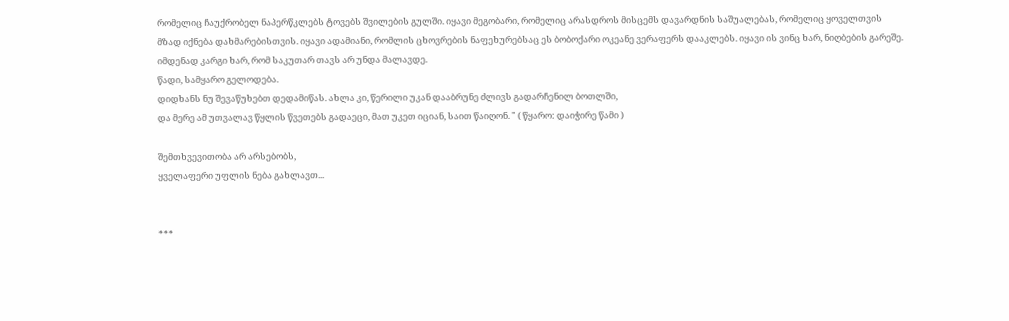რომელიც ჩაუქრობელ ნაპერწკლებს ტოვებს შვილების გულში. იყავი მეგობარი, რომელიც არასდროს მისცემს დავარდნის საშუალებას, რომელიც ყოველთვის მზად იქნება დახმარებისთვის. იყავი ადამიანი, რომლის ცხოვრების ნაფეხურებსაც ეს ბობოქარი ოკეანე ვერაფერს დააკლებს. იყავი ის ვინც ხარ, ნიღბების გარეშე.
იმდენად კარგი ხარ, რომ საკუთარ თავს არ უნდა მალავდე.
წადი, სამყარო გელოდება.
დიდხანს ნუ შევაწუხებთ დედამიწას. ახლა კი, წერილი უკან დააბრუნე ძლივს გადარჩენილ ბოთლში,
და მერე ამ უთვალავ წყლის წვეთებს გადაეცი, მათ უკეთ იციან, საით წაიღონ. " ( წყარო: დაიჭირე წამი )

შემთხვევითობა არ არსებობს,
ყველაფერი უფლის ნება გახლავთ...


***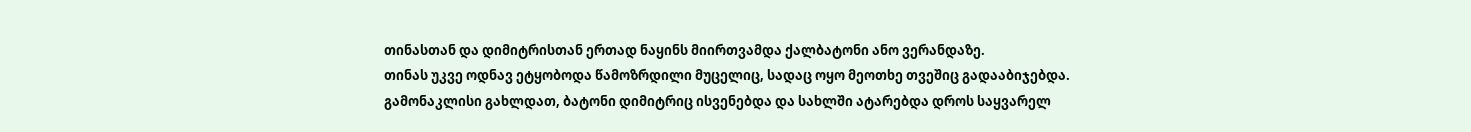თინასთან და დიმიტრისთან ერთად ნაყინს მიირთვამდა ქალბატონი ანო ვერანდაზე.
თინას უკვე ოდნავ ეტყობოდა წამოზრდილი მუცელიც, სადაც ოყო მეოთხე თვეშიც გადააბიჯებდა.
გამონაკლისი გახლდათ, ბატონი დიმიტრიც ისვენებდა და სახლში ატარებდა დროს საყვარელ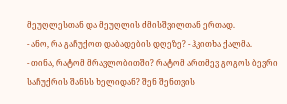მეუღლესთან და მეუღლის ძმისშვილთან ერთად.
- ანო, რა გაჩუქოთ დაბადების დღეზე? - ჰკითხა ქალმა.
- თინა, რატომ მრავლობითში? რატომ ართმევ გოგოს ბევრი საჩუქრის შანსს ხელიდან? შენ შენთვის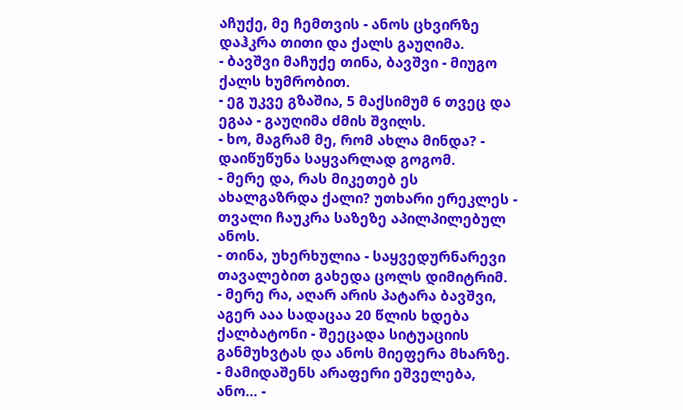აჩუქე, მე ჩემთვის - ანოს ცხვირზე დაჰკრა თითი და ქალს გაუღიმა.
- ბავშვი მაჩუქე თინა, ბავშვი - მიუგო ქალს ხუმრობით.
- ეგ უკვე გზაშია, 5 მაქსიმუმ 6 თვეც და ეგაა - გაუღიმა ძმის შვილს.
- ხო, მაგრამ მე, რომ ახლა მინდა? - დაიწუწუნა საყვარლად გოგომ.
- მერე და, რას მიკეთებ ეს ახალგაზრდა ქალი? უთხარი ერეკლეს - თვალი ჩაუკრა საზეზე აპილპილებულ ანოს.
- თინა, უხერხულია - საყვედურნარევი თავალებით გახედა ცოლს დიმიტრიმ.
- მერე რა, აღარ არის პატარა ბავშვი, აგერ ააა სადაცაა 20 წლის ხდება ქალბატონი - შეეცადა სიტუაციის განმუხვტას და ანოს მიეფერა მხარზე.
- მამიდაშენს არაფერი ეშველება, ანო... -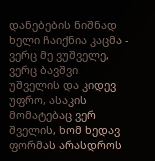დანებების ნიშნად ხელი ჩაიქნია კაცმა - ვერც მე ვუშველე, ვერც ბავშვი უშველის და კიდევ უფრო, ასაკის მომატებაც ვერ შველის, ხომ ხედავ ფორმას არასდროს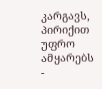კარგავს, პირიქით უფრო ამყარებს -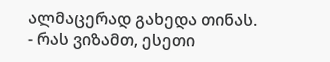ალმაცერად გახედა თინას.
- რას ვიზამთ, ესეთი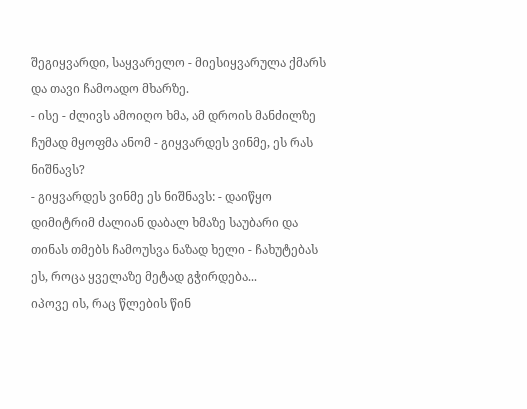შეგიყვარდი, საყვარელო - მიესიყვარულა ქმარს და თავი ჩამოადო მხარზე.
- ისე - ძლივს ამოიღო ხმა, ამ დროის მანძილზე ჩუმად მყოფმა ანომ - გიყვარდეს ვინმე, ეს რას ნიშნავს?
- გიყვარდეს ვინმე ეს ნიშნავს: - დაიწყო დიმიტრიმ ძალიან დაბალ ხმაზე საუბარი და თინას თმებს ჩამოუსვა ნაზად ხელი - ჩახუტებას ეს, როცა ყველაზე მეტად გჭირდება...
იპოვე ის, რაც წლების წინ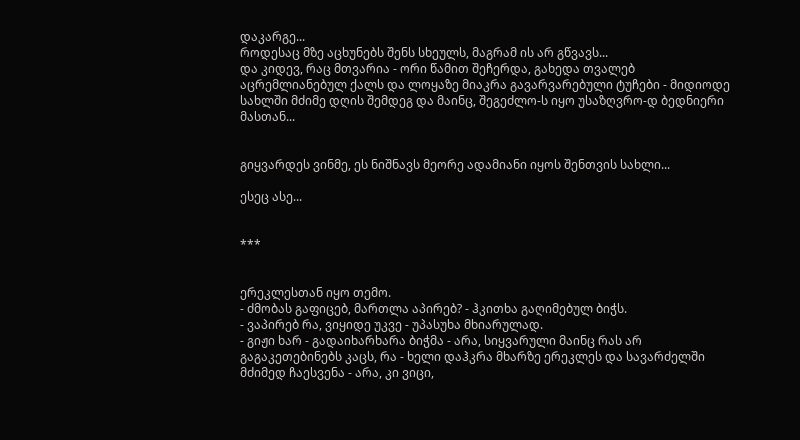დაკარგე...
როდესაც მზე აცხუნებს შენს სხეულს, მაგრამ ის არ გწვავს...
და კიდევ, რაც მთვარია - ორი წამით შეჩერდა, გახედა თვალებ აცრემლიანებულ ქალს და ლოყაზე მიაკრა გავარვარებული ტუჩები - მიდიოდე სახლში მძიმე დღის შემდეგ და მაინც, შეგეძლო-ს იყო უსაზღვრო-დ ბედნიერი მასთან...


გიყვარდეს ვინმე, ეს ნიშნავს მეორე ადამიანი იყოს შენთვის სახლი...

ესეც ასე...


***


ერეკლესთან იყო თემო.
- ძმობას გაფიცებ, მართლა აპირებ? - ჰკითხა გაღიმებულ ბიჭს.
- ვაპირებ რა, ვიყიდე უკვე - უპასუხა მხიარულად.
- გიჟი ხარ - გადაიხარხარა ბიჭმა - არა, სიყვარული მაინც რას არ გაგაკეთებინებს კაცს, რა - ხელი დაჰკრა მხარზე ერეკლეს და სავარძელში მძიმედ ჩაესვენა - არა, კი ვიცი,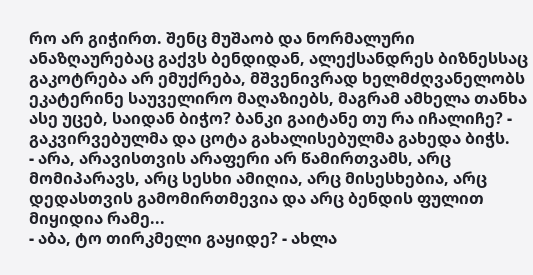რო არ გიჭირთ. შენც მუშაობ და ნორმალური ანაზღაურებაც გაქვს ბენდიდან, ალექსანდრეს ბიზნესსაც გაკოტრება არ ემუქრება, მშვენივრად ხელმძღვანელობს ეკატერინე საუველირო მაღაზიებს, მაგრამ ამხელა თანხა ასე უცებ, საიდან ბიჭო? ბანკი გაიტანე თუ რა იჩალიჩე? - გაკვირვებულმა და ცოტა გახალისებულმა გახედა ბიჭს.
- არა, არავისთვის არაფერი არ წამირთვამს, არც მომიპარავს, არც სესხი ამიღია, არც მისესხებია, არც დედასთვის გამომირთმევია და არც ბენდის ფულით მიყიდია რამე...
- აბა, ტო თირკმელი გაყიდე? - ახლა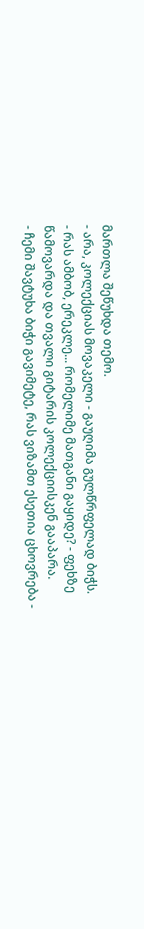მართლა შეწუხდა თემო.
- არა, კოლექციას მოვაკელი - გაუღიმა გულწრფელად ბიჭს.
- რას ამბობ, ერეკლე... რომელიმე მათგანი გაყიდე? - ფეხზე წამოვარდა და თვალი გიტარის კოლექციისკენ გააპარა.
- ჩემი შავტუხა ბიჭი გავიმეტე, რას ვიზამთ ესეთია ცხოვრება -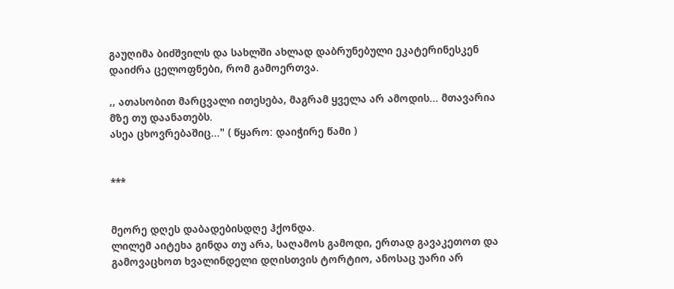გაუღიმა ბიძშვილს და სახლში ახლად დაბრუნებული ეკატერინესკენ დაიძრა ცელოფნები, რომ გამოერთვა.

,, ათასობით მარცვალი ითესება, მაგრამ ყველა არ ამოდის... მთავარია მზე თუ დაანათებს.
ასეა ცხოვრებაშიც..." ( წყარო: დაიჭირე წამი )


***


მეორე დღეს დაბადებისდღე ჰქონდა.
ლილემ აიტეხა გინდა თუ არა, საღამოს გამოდი, ერთად გავაკეთოთ და გამოვაცხოთ ხვალინდელი დღისთვის ტორტიო, ანოსაც უარი არ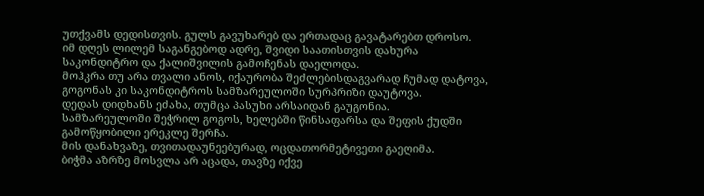უთქვამს დედისთვის. გულს გავუხარებ და ერთადაც გავატარებთ დროსო.
იმ დღეს ლილემ საგანგებოდ ადრე, შვიდი საათისთვის დახურა საკონდიტრო და ქალიშვილის გამოჩენას დაელოდა.
მოჰკრა თუ არა თვალი ანოს, იქაურობა შეძლებისდაგვარად ჩუმად დატოვა, გოგონას კი საკონდიტროს სამზარეულოში სურპრიზი დაუტოვა.
დედას დიდხანს ეძახა, თუმცა პასუხი არსაიდან გაუგონია.
სამზარეულოში შეჭრილ გოგოს, ხელებში წინსაფარსა და შეფის ქუდში გამოწყობილი ერეკლე შერჩა.
მის დანახვაზე, თვითადაუნეებურად, ოცდათორმეტივეთი გაეღიმა.
ბიჭმა აზრზე მოსვლა არ აცადა, თავზე იქვე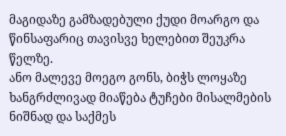მაგიდაზე გამზადებული ქუდი მოარგო და წინსაფარიც თავისვე ხელებით შეუკრა წელზე.
ანო მალევე მოეგო გონს, ბიჭს ლოყაზე ხანგრძლივად მიაწება ტუჩები მისალმების ნიშნად და საქმეს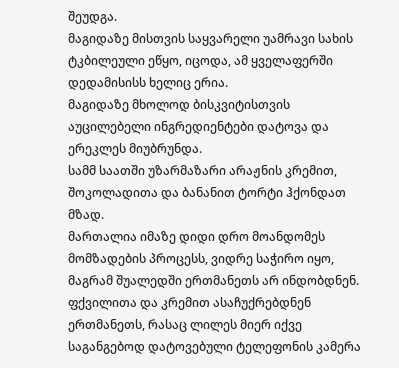შეუდგა.
მაგიდაზე მისთვის საყვარელი უამრავი სახის ტკბილეული ეწყო, იცოდა, ამ ყველაფერში დედამისისს ხელიც ერია.
მაგიდაზე მხოლოდ ბისკვიტისთვის აუცილებელი ინგრედიენტები დატოვა და ერეკლეს მიუბრუნდა.
სამმ საათში უზარმაზარი არაჟნის კრემით, შოკოლადითა და ბანანით ტორტი ჰქონდათ მზად.
მართალია იმაზე დიდი დრო მოანდომეს მომზადების პროცესს, ვიდრე საჭირო იყო, მაგრამ შუალედში ერთმანეთს არ ინდობდნენ.
ფქვილითა და კრემით ასაჩუქრებდნენ ერთმანეთს, რასაც ლილეს მიერ იქვე საგანგებოდ დატოვებული ტელეფონის კამერა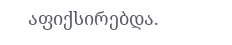აფიქსირებდა.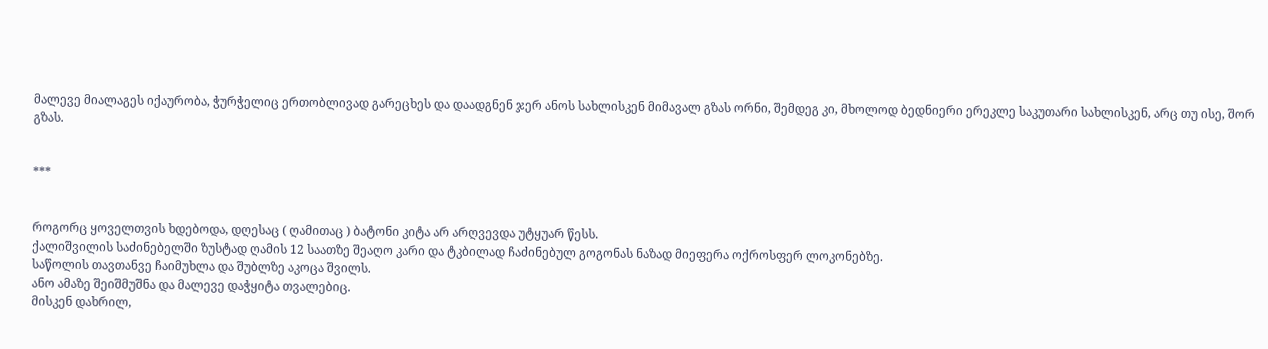მალევე მიალაგეს იქაურობა, ჭურჭელიც ერთობლივად გარეცხეს და დაადგნენ ჯერ ანოს სახლისკენ მიმავალ გზას ორნი, შემდეგ კი, მხოლოდ ბედნიერი ერეკლე საკუთარი სახლისკენ, არც თუ ისე, შორ გზას.


***


როგორც ყოველთვის ხდებოდა, დღესაც ( ღამითაც ) ბატონი კიტა არ არღვევდა უტყუარ წესს.
ქალიშვილის საძინებელში ზუსტად ღამის 12 საათზე შეაღო კარი და ტკბილად ჩაძინებულ გოგონას ნაზად მიეფერა ოქროსფერ ლოკონებზე.
საწოლის თავთანვე ჩაიმუხლა და შუბლზე აკოცა შვილს.
ანო ამაზე შეიშმუშნა და მალევე დაჭყიტა თვალებიც.
მისკენ დახრილ,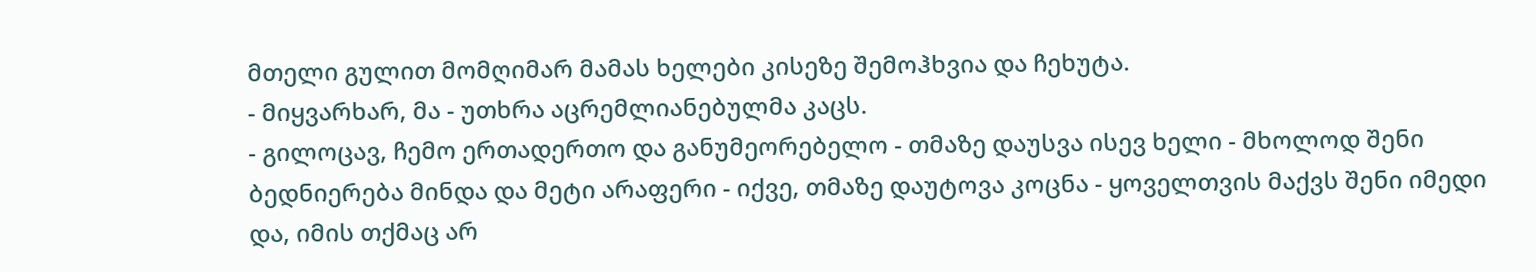მთელი გულით მომღიმარ მამას ხელები კისეზე შემოჰხვია და ჩეხუტა.
- მიყვარხარ, მა - უთხრა აცრემლიანებულმა კაცს.
- გილოცავ, ჩემო ერთადერთო და განუმეორებელო - თმაზე დაუსვა ისევ ხელი - მხოლოდ შენი ბედნიერება მინდა და მეტი არაფერი - იქვე, თმაზე დაუტოვა კოცნა - ყოველთვის მაქვს შენი იმედი და, იმის თქმაც არ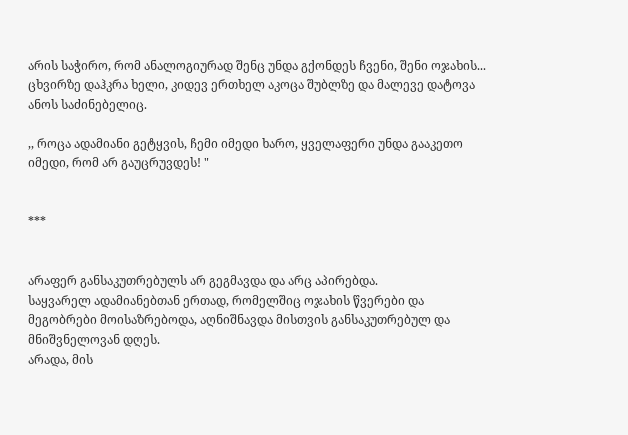არის საჭირო, რომ ანალოგიურად შენც უნდა გქონდეს ჩვენი, შენი ოჯახის...
ცხვირზე დაჰკრა ხელი, კიდევ ერთხელ აკოცა შუბლზე და მალევე დატოვა ანოს საძინებელიც.

,, როცა ადამიანი გეტყვის, ჩემი იმედი ხარო, ყველაფერი უნდა გააკეთო იმედი, რომ არ გაუცრუვდეს! "


***


არაფერ განსაკუთრებულს არ გეგმავდა და არც აპირებდა.
საყვარელ ადამიანებთან ერთად, რომელშიც ოჯახის წვერები და მეგობრები მოისაზრებოდა, აღნიშნავდა მისთვის განსაკუთრებულ და მნიშვნელოვან დღეს.
არადა, მის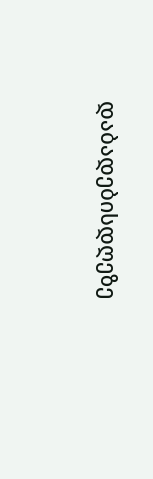დაბადებისდღეზე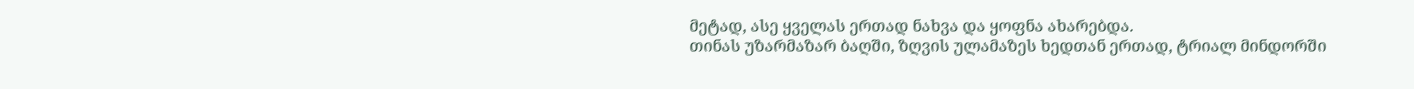მეტად, ასე ყველას ერთად ნახვა და ყოფნა ახარებდა.
თინას უზარმაზარ ბაღში, ზღვის ულამაზეს ხედთან ერთად, ტრიალ მინდორში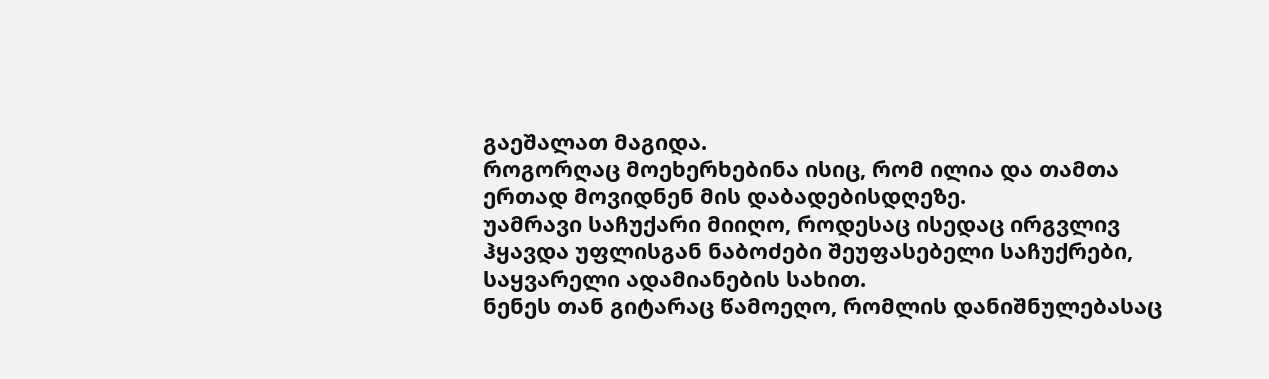გაეშალათ მაგიდა.
როგორღაც მოეხერხებინა ისიც, რომ ილია და თამთა ერთად მოვიდნენ მის დაბადებისდღეზე.
უამრავი საჩუქარი მიიღო, როდესაც ისედაც ირგვლივ ჰყავდა უფლისგან ნაბოძები შეუფასებელი საჩუქრები, საყვარელი ადამიანების სახით.
ნენეს თან გიტარაც წამოეღო, რომლის დანიშნულებასაც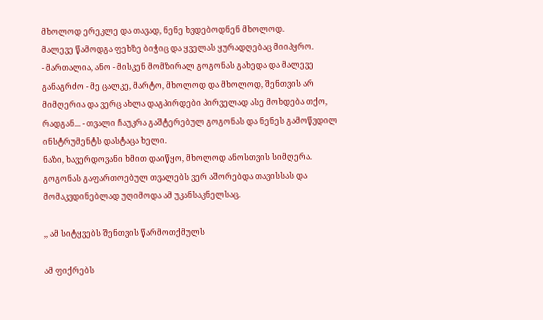მხოლოდ ერეკლე და თავად, ნენე ხვდებოდნენ მხოლოდ.
მალევე წამოდგა ფეხზე ბიჭიც და ყველას ყურადღებაც მიიპყრო.
- მართალია, ანო - მისკენ მომზირალ გოგონას გახედა და მალევე განაგრძო - მე ცალკე, მარტო, მხოლოდ და მხოლოდ, შენთვის არ მიმღერია და ვერც ახლა დაგპირდები პირველად ასე მოხდება თქო, რადგან... - თვალი ჩაუკრა გაშტერებულ გოგონას და ნენეს გამოწვდილ ინსტრუმენტს დასტაცა ხელი.
ნაზი, ხავერდოვანი ხმით დაიწყო, მხოლოდ ანოსთვის სიმღერა.
გოგონას გაფართოებულ თვალებს ვერ აშორებდა თავისსას და მომაკვდინებლად უღიმოდა ამ უკანსაკნელსაც.

,, ამ სიტყვებს Შენთვის წარმოთქმულს

ამ ფიქრებს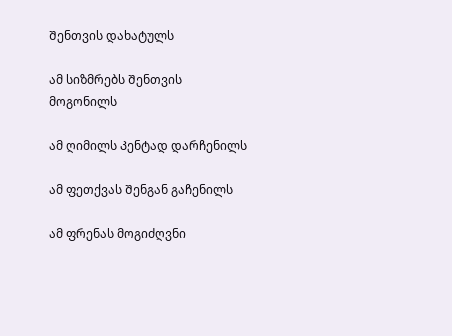Შენთვის დახატულს

ამ სიზმრებს Შენთვის მოგონილს

ამ ღიმილს Კენტად დარჩენილს

ამ ფეთქვას Შენგან გაჩენილს

ამ ფრენას მოგიძღვნი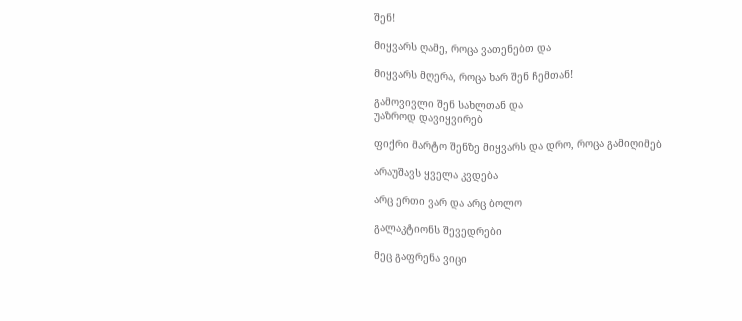შენ!

Მიყვარს ღამე, როცა ვათენებთ და

Მიყვარს მღერა, როცა ხარ შენ ჩემთან!

გამოვივლი შენ სახლთან და
უაზროდ დავიყვირებ

ფიქრი მარტო შენზე მიყვარს და დრო, როცა გამიღიმებ

არაუშავს ყველა კვდება

არც ერთი ვარ და არც ბოლო

გალაკტიონს შევედრები

მეც გაფრენა ვიცი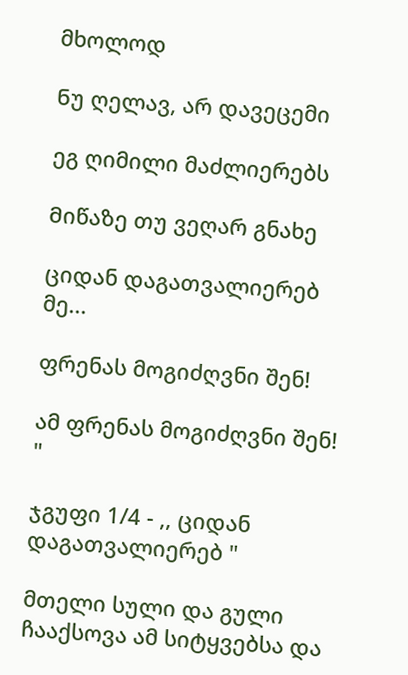მხოლოდ

Ნუ ღელავ, არ დავეცემი

ეგ ღიმილი მაძლიერებს

Მიწაზე თუ ვეღარ გნახე

ციდან დაგათვალიერებ მე...

ფრენას მოგიძღვნი შენ!

ამ ფრენას მოგიძღვნი შენ! "

ჯგუფი 1/4 - ,, ციდან დაგათვალიერებ "

მთელი სული და გული ჩააქსოვა ამ სიტყვებსა და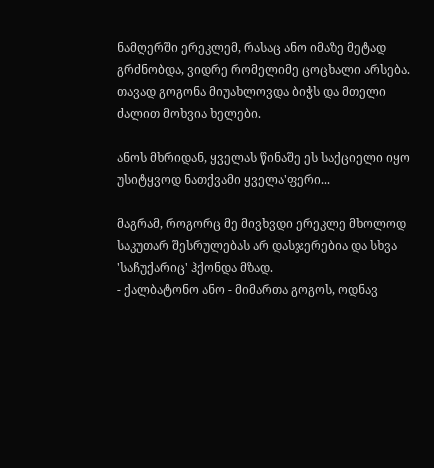ნამღერში ერეკლემ, რასაც ანო იმაზე მეტად გრძნობდა, ვიდრე რომელიმე ცოცხალი არსება.
თავად გოგონა მიუახლოვდა ბიჭს და მთელი ძალით მოხვია ხელები.

ანოს მხრიდან, ყველას წინაშე ეს საქციელი იყო უსიტყვოდ ნათქვამი ყველა'ფერი...

მაგრამ, როგორც მე მივხვდი ერეკლე მხოლოდ საკუთარ შესრულებას არ დასჯერებია და სხვა 'საჩუქარიც' ჰქონდა მზად.
- ქალბატონო ანო - მიმართა გოგოს, ოდნავ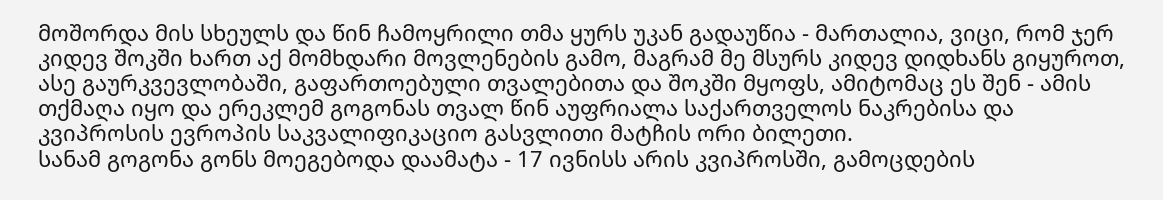მოშორდა მის სხეულს და წინ ჩამოყრილი თმა ყურს უკან გადაუწია - მართალია, ვიცი, რომ ჯერ კიდევ შოკში ხართ აქ მომხდარი მოვლენების გამო, მაგრამ მე მსურს კიდევ დიდხანს გიყუროთ, ასე გაურკვევლობაში, გაფართოებული თვალებითა და შოკში მყოფს, ამიტომაც ეს შენ - ამის თქმაღა იყო და ერეკლემ გოგონას თვალ წინ აუფრიალა საქართველოს ნაკრებისა და კვიპროსის ევროპის საკვალიფიკაციო გასვლითი მატჩის ორი ბილეთი.
სანამ გოგონა გონს მოეგებოდა დაამატა - 17 ივნისს არის კვიპროსში, გამოცდების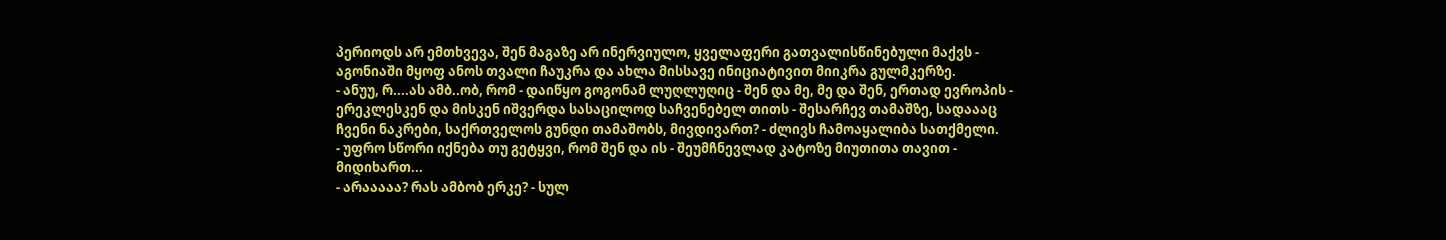პერიოდს არ ემთხვევა, შენ მაგაზე არ ინერვიულო, ყველაფერი გათვალისწინებული მაქვს - აგონიაში მყოფ ანოს თვალი ჩაუკრა და ახლა მისსავე ინიციატივით მიიკრა გულმკერზე.
- ანუუ, რ....ას ამბ..ობ, რომ - დაიწყო გოგონამ ლუღლუღიც - შენ და მე, მე და შენ, ერთად ევროპის - ერეკლესკენ და მისკენ იშვერდა სასაცილოდ საჩვენებელ თითს - შესარჩევ თამაშზე, სადაააც ჩვენი ნაკრები, საქრთველოს გუნდი თამაშობს, მივდივართ? - ძლივს ჩამოაყალიბა სათქმელი.
- უფრო სწორი იქნება თუ გეტყვი, რომ შენ და ის - შეუმჩნევლად კატოზე მიუთითა თავით - მიდიხართ...
- არააააა? რას ამბობ ერკე? - სულ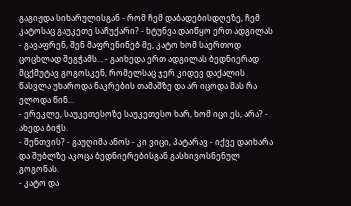გაგიჟდა სიხარულისგან - რომ ჩემ დაბადებისდღეზე, ჩემ კატოსაც გაუკეთე საჩუქარი? - ხტუნვა დაიწყო ერთ ადგილას - გავაფრენ, შენ მაფრენინებ მე, კატო ხომ საერთოდ ცოცხლად შეგჭამს... - გაიხედა ერთ ადგილას ბედნიერად მცქმუტავ გოგოსკენ, რომელსაც ჯერ კიდევ დაქალის წასვლა უხაროდა ნაკრების თამაშზე და არ იცოდა მას რა ელოდა წინ...
- ერეკლე, საუკეთესოზე საუკეთესო ხარ, ხომ იცი ეს, არა? - ახედა ბიჭს.
- შენთვის? - გაუღიმა ანოს - კი ვიცი, პატარავ - იქვე დაიხარა და შუბლზე აკოცა ბედნიერებისგან გასხივოსნენულ გოგონას.
- კატო და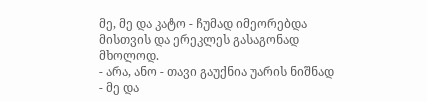მე, მე და კატო - ჩუმად იმეორებდა მისთვის და ერეკლეს გასაგონად მხოლოდ.
- არა, ანო - თავი გაუქნია უარის ნიშნად - მე და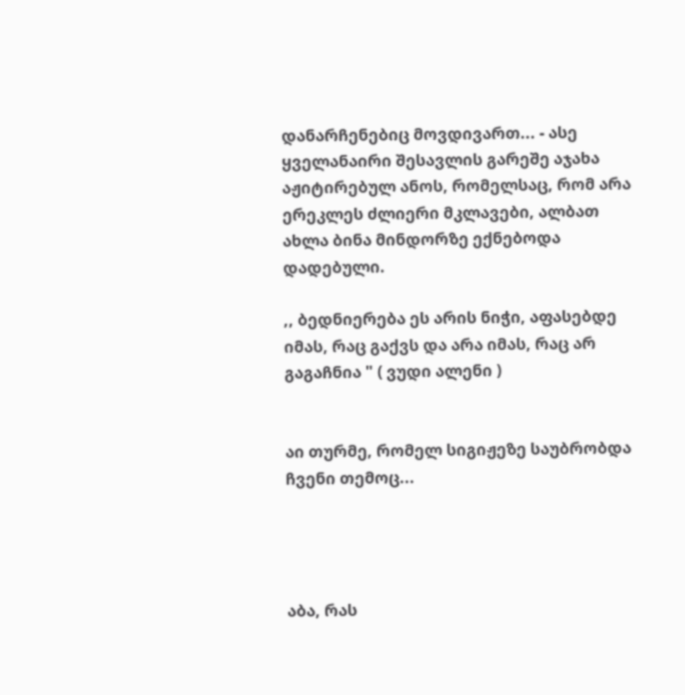დანარჩენებიც მოვდივართ... - ასე ყველანაირი შესავლის გარეშე აჯახა აჟიტირებულ ანოს, რომელსაც, რომ არა ერეკლეს ძლიერი მკლავები, ალბათ ახლა ბინა მინდორზე ექნებოდა დადებული.

,, ბედნიერება ეს არის ნიჭი, აფასებდე იმას, რაც გაქვს და არა იმას, რაც არ გაგაჩნია " ( ვუდი ალენი )


აი თურმე, რომელ სიგიჟეზე საუბრობდა ჩვენი თემოც...




აბა, რას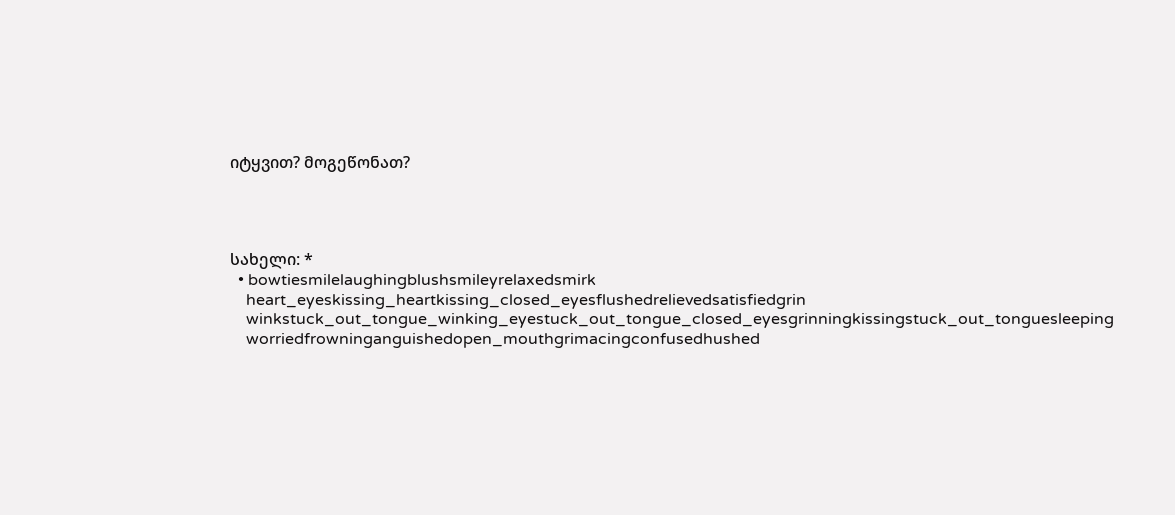იტყვით? მოგეწონათ?




სახელი: *
  • bowtiesmilelaughingblushsmileyrelaxedsmirk
    heart_eyeskissing_heartkissing_closed_eyesflushedrelievedsatisfiedgrin
    winkstuck_out_tongue_winking_eyestuck_out_tongue_closed_eyesgrinningkissingstuck_out_tonguesleeping
    worriedfrowninganguishedopen_mouthgrimacingconfusedhushed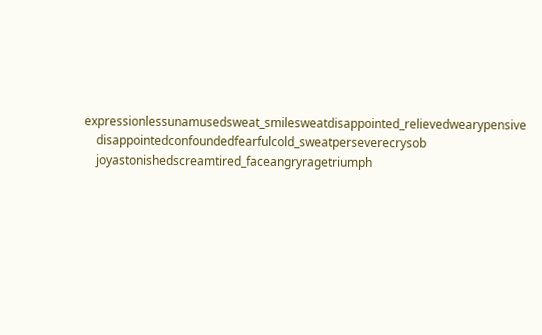expressionlessunamusedsweat_smilesweatdisappointed_relievedwearypensive
    disappointedconfoundedfearfulcold_sweatperseverecrysob
    joyastonishedscreamtired_faceangryragetriumph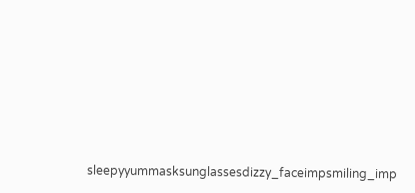sleepyyummasksunglassesdizzy_faceimpsmiling_imp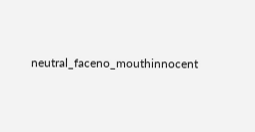neutral_faceno_mouthinnocent